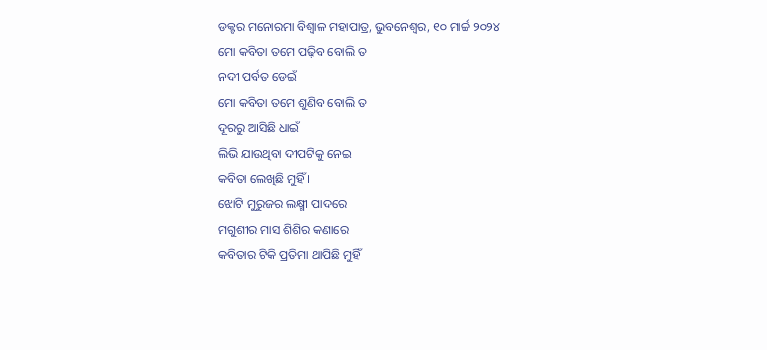ଡକ୍ଟର ମନୋରମା ବିଶ୍ୱାଳ ମହାପାତ୍ର, ଭୁବନେଶ୍ୱର, ୧୦ ମାର୍ଚ୍ଚ ୨୦୨୪
ମୋ କବିତା ତମେ ପଢ଼ିବ ବୋଲି ତ
ନଦୀ ପର୍ବତ ଡେଇଁ
ମୋ କବିତା ତମେ ଶୁଣିବ ବୋଲି ତ
ଦୂରରୁ ଆସିଛି ଧାଇଁ
ଲିଭି ଯାଉଥିବା ଦୀପଟିକୁ ନେଇ
କବିତା ଲେଖିଛି ମୁହିଁ ।
ଝୋଟି ମୁରୁଜର ଲକ୍ଷ୍ମୀ ପାଦରେ
ମଗୁଶୀର ମାସ ଶିଶିର କଣାରେ
କବିତାର ଟିକି ପ୍ରତିମା ଥାପିଛି ମୁହିଁ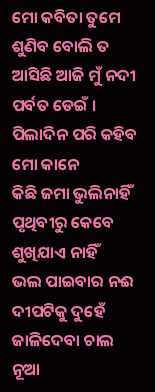ମୋ କବିତା ତୁମେ ଶୁଣିବ ବୋଲି ତ
ଆସିଛି ଆଜି ମୁଁ ନଦୀ ପର୍ବତ ଡେଇଁ ।
ପିଲାଦିନ ପରି କହିବ ମୋ କାନେ
କିଛି ଜମା ଭୁଲିନାହିଁ
ପୃଥିବୀରୁ କେବେ ଶୁଖିଯାଏ ନାହିଁ
ଭଲ ପାଇବାର ନଈ
ଦୀପଟିକୁ ଦୁହେଁ ଜାଳିଦେବା ଚାଲ
ନୂଆ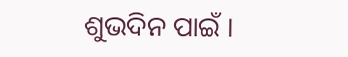ଶୁଭଦିନ ପାଇଁ ।